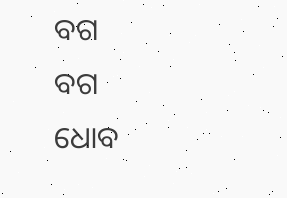ବଗ
ବଗ
ଧୋବ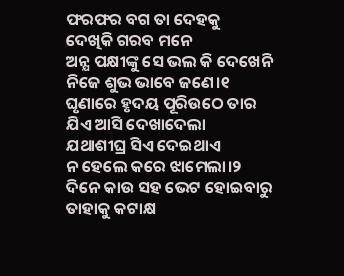ଫରଫର ବଗ ତା ଦେହକୁ
ଦେଖିକି ଗରବ ମନେ
ଅନ୍ଯ ପକ୍ଷୀଙ୍କୁ ସେ ଭଲ କି ଦେଖେନି
ନିଜେ ଶୁଭ ଭାବେ ଜଣେ।୧
ଘୃଣାରେ ହୃଦୟ ପୂରିଉଠେ ତାର
ଯିଏ ଆସି ଦେଖାଦେଲା
ଯଥାଶୀଘ୍ର ସିଏ ଦେଇଥାଏ
ନ ହେଲେ କରେ ଝାମେଲା।୨
ଦିନେ କାଉ ସହ ଭେଟ ହୋଇବାରୁ
ତାହାକୁ କଟାକ୍ଷ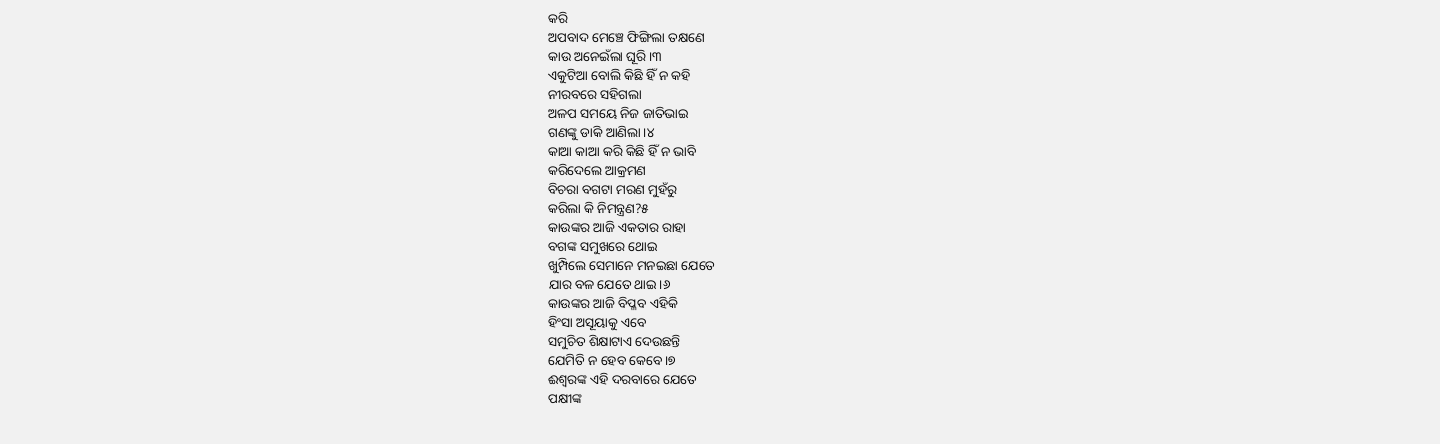କରି
ଅପବାଦ ମେଞ୍ଚେ ଫିଙ୍ଗିଲା ତକ୍ଷଣେ
କାଉ ଅନେଇଁଲା ଘୂରି।୩
ଏକୁଟିଆ ବୋଲି କିଛି ହିଁ ନ କହି
ନୀରବରେ ସହିଗଲା
ଅଳପ ସମୟେ ନିଜ ଜାତିଭାଇ
ଗଣଙ୍କୁ ଡାକି ଆଣିଲା।୪
କାଆ କାଆ କରି କିଛି ହିଁ ନ ଭାବି
କରିଦେଲେ ଆକ୍ରମଣ
ବିଚରା ବଗଟା ମରଣ ମୁହଁରୁ
କରିଲା କି ନିମନ୍ତ୍ରଣ?୫
କାଉଙ୍କର ଆଜି ଏକତାର ରାହା
ବଗଙ୍କ ସମୁଖରେ ଥୋଇ
ଖୁମ୍ପିଲେ ସେମାନେ ମନଇଛା ଯେତେ
ଯାର ବଳ ଯେତେ ଥାଇ।୬
କାଉଙ୍କର ଆଜି ବିପ୍ଳବ ଏହିକି
ହିଂସା ଅସୂୟାକୁ ଏବେ
ସମୁଚିତ ଶିକ୍ଷାଟାଏ ଦେଉଛନ୍ତି
ଯେମିତି ନ ହେବ କେବେ।୭
ଈଶ୍ବରଙ୍କ ଏହି ଦରବାରେ ଯେତେ
ପକ୍ଷୀଙ୍କ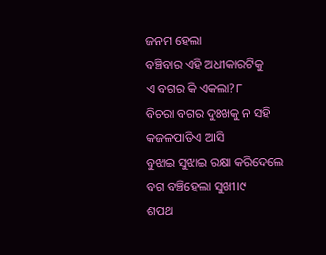ଜନମ ହେଲା
ବଞ୍ଚିବାର ଏହି ଅଧୀକାରଟିକୁ
ଏ ବଗର କି ଏକଲା?୮
ବିଚରା ବଗର ଦୁଃଖକୁ ନ ସହି
କଜଳପାତିଏ ଆସି
ବୁଝାଇ ସୁଝାଇ ରକ୍ଷା କରିଦେଲେ
ବଗ ବଞ୍ଚିହେଲା ସୁଖୀ।୯
ଶପଥ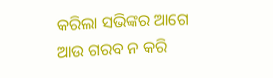କରିଲା ସଭିଙ୍କର ଆଗେ
ଆଉ ଗରବ ନ କରି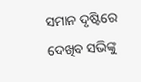ସମାନ ଦୃଷ୍ଟିରେ ଦେଖିବ ସଭିଙ୍କୁ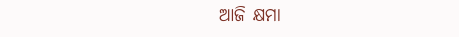ଆଜି କ୍ଷମା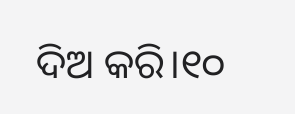ଦିଅ କରି।୧୦